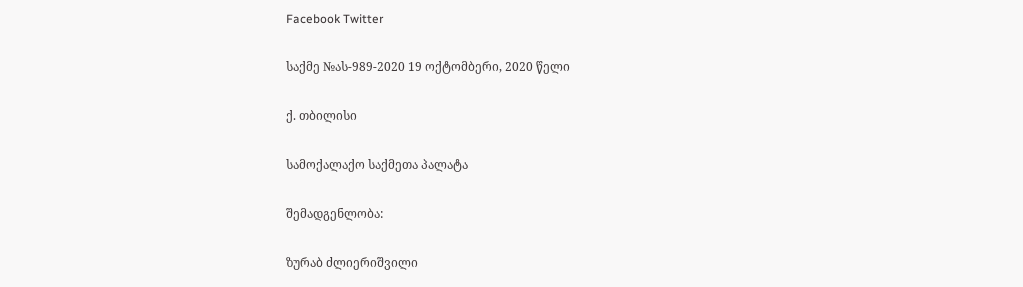Facebook Twitter

საქმე №ას-989-2020 19 ოქტომბერი, 2020 წელი

ქ. თბილისი

სამოქალაქო საქმეთა პალატა

შემადგენლობა:

ზურაბ ძლიერიშვილი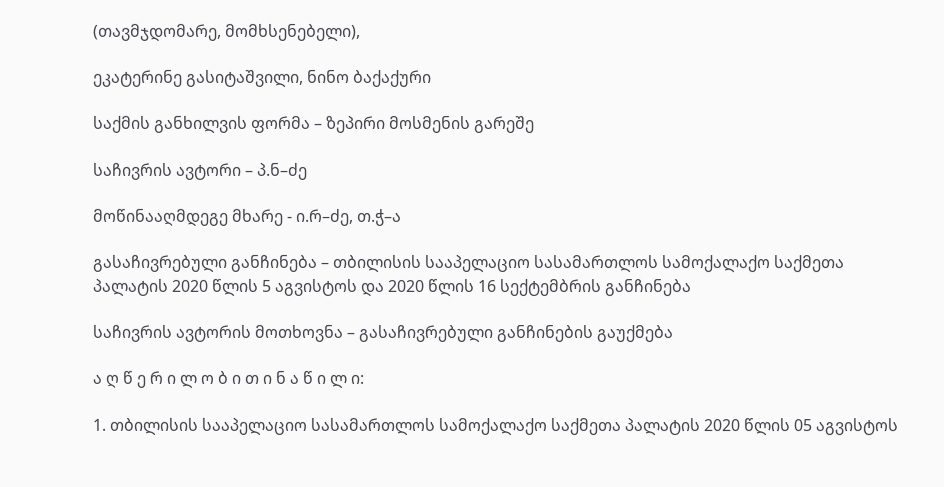(თავმჯდომარე, მომხსენებელი),

ეკატერინე გასიტაშვილი, ნინო ბაქაქური

საქმის განხილვის ფორმა – ზეპირი მოსმენის გარეშე

საჩივრის ავტორი – პ.ნ–ძე

მოწინააღმდეგე მხარე - ი.რ–ძე, თ.ჭ–ა

გასაჩივრებული განჩინება – თბილისის სააპელაციო სასამართლოს სამოქალაქო საქმეთა პალატის 2020 წლის 5 აგვისტოს და 2020 წლის 16 სექტემბრის განჩინება

საჩივრის ავტორის მოთხოვნა – გასაჩივრებული განჩინების გაუქმება

ა ღ წ ე რ ი ლ ო ბ ი თ ი ნ ა წ ი ლ ი:

1. თბილისის სააპელაციო სასამართლოს სამოქალაქო საქმეთა პალატის 2020 წლის 05 აგვისტოს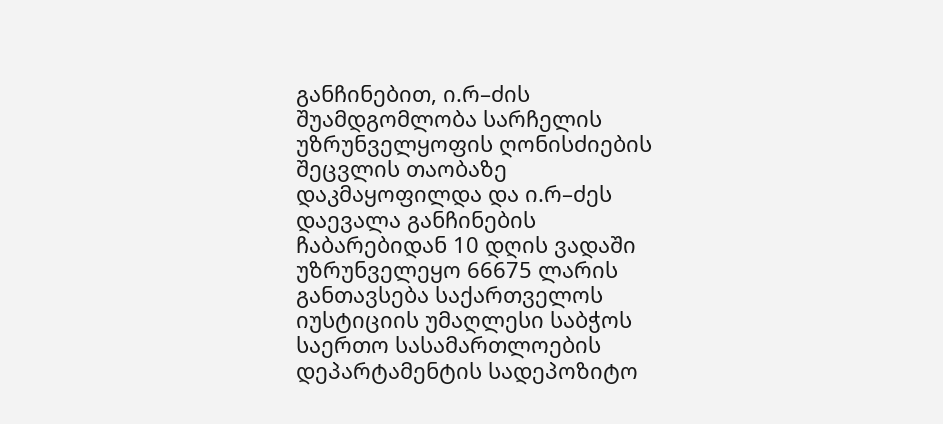განჩინებით, ი.რ–ძის შუამდგომლობა სარჩელის უზრუნველყოფის ღონისძიების შეცვლის თაობაზე დაკმაყოფილდა და ი.რ–ძეს დაევალა განჩინების ჩაბარებიდან 10 დღის ვადაში უზრუნველეყო 66675 ლარის განთავსება საქართველოს იუსტიციის უმაღლესი საბჭოს საერთო სასამართლოების დეპარტამენტის სადეპოზიტო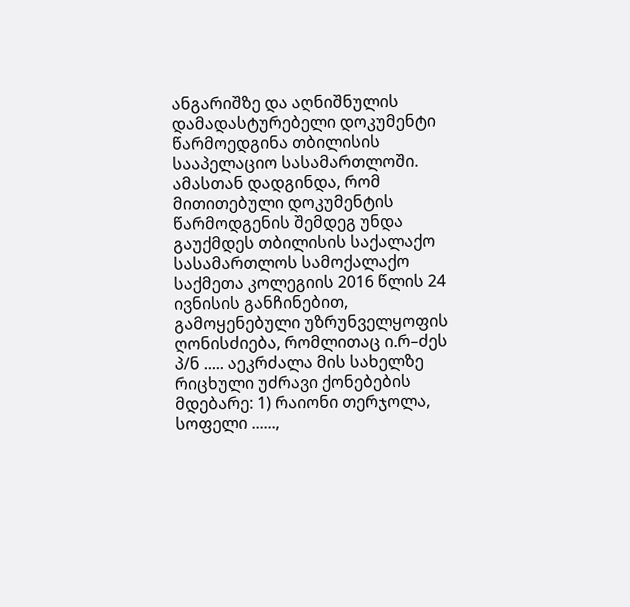ანგარიშზე და აღნიშნულის დამადასტურებელი დოკუმენტი წარმოედგინა თბილისის სააპელაციო სასამართლოში. ამასთან დადგინდა, რომ მითითებული დოკუმენტის წარმოდგენის შემდეგ უნდა გაუქმდეს თბილისის საქალაქო სასამართლოს სამოქალაქო საქმეთა კოლეგიის 2016 წლის 24 ივნისის განჩინებით, გამოყენებული უზრუნველყოფის ღონისძიება, რომლითაც ი.რ–ძეს პ/ნ ..... აეკრძალა მის სახელზე რიცხული უძრავი ქონებების მდებარე: 1) რაიონი თერჯოლა, სოფელი ......,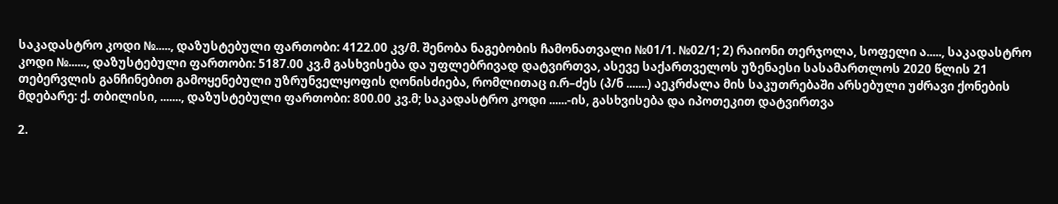საკადასტრო კოდი №....., დაზუსტებული ფართობი: 4122.00 კვ/მ. შენობა ნაგებობის ჩამონათვალი №01/1. №02/1; 2) რაიონი თერჯოლა, სოფელი ა....., საკადასტრო კოდი №......, დაზუსტებული ფართობი: 5187.00 კვ.მ გასხვისება და უფლებრივად დატვირთვა, ასევე საქართველოს უზენაესი სასამართლოს 2020 წლის 21 თებერვლის განჩინებით გამოყენებული უზრუნველყოფის ღონისძიება, რომლითაც ი.რ–ძეს (პ/ნ .......) აეკრძალა მის საკუთრებაში არსებული უძრავი ქონების მდებარე: ქ. თბილისი, ......., დაზუსტებული ფართობი: 800.00 კვ.მ; საკადასტრო კოდი ......-ის, გასხვისება და იპოთეკით დატვირთვა

2.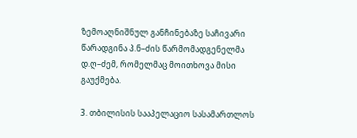ზემოაღნიშნულ განჩინებაზე საჩივარი წარადგინა პ.ნ–ძის წარმომადგენელმა დ.ღ–ძემ, რომელმაც მოითხოვა მისი გაუქმება.

3. თბილისის სააპელაციო სასამართლოს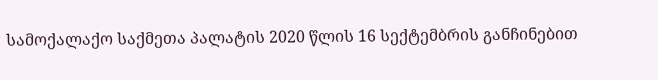სამოქალაქო საქმეთა პალატის 2020 წლის 16 სექტემბრის განჩინებით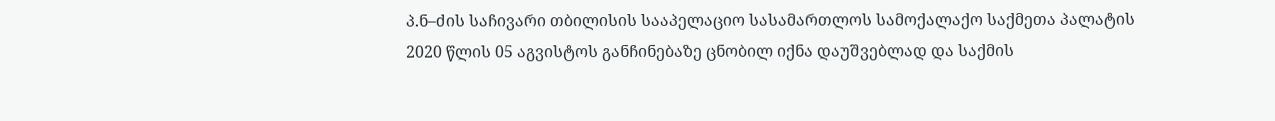პ.ნ–ძის საჩივარი თბილისის სააპელაციო სასამართლოს სამოქალაქო საქმეთა პალატის 2020 წლის 05 აგვისტოს განჩინებაზე ცნობილ იქნა დაუშვებლად და საქმის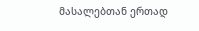მასალებთან ერთად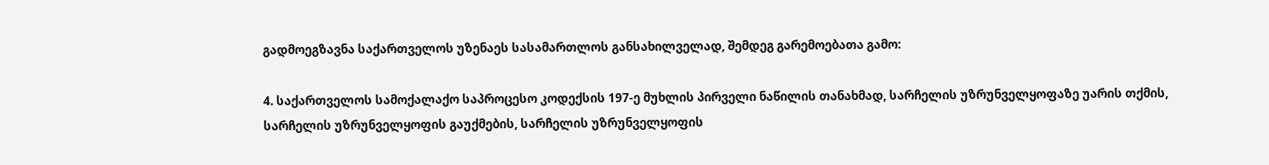გადმოეგზავნა საქართველოს უზენაეს სასამართლოს განსახილველად, შემდეგ გარემოებათა გამო:

4. საქართველოს სამოქალაქო საპროცესო კოდექსის 197-ე მუხლის პირველი ნაწილის თანახმად, სარჩელის უზრუნველყოფაზე უარის თქმის, სარჩელის უზრუნველყოფის გაუქმების, სარჩელის უზრუნველყოფის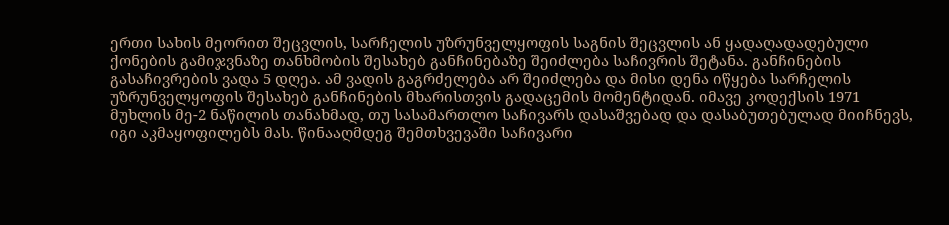ერთი სახის მეორით შეცვლის, სარჩელის უზრუნველყოფის საგნის შეცვლის ან ყადაღადადებული ქონების გამიჯვნაზე თანხმობის შესახებ განჩინებაზე შეიძლება საჩივრის შეტანა. განჩინების გასაჩივრების ვადა 5 დღეა. ამ ვადის გაგრძელება არ შეიძლება და მისი დენა იწყება სარჩელის უზრუნველყოფის შესახებ განჩინების მხარისთვის გადაცემის მომენტიდან. იმავე კოდექსის 1971 მუხლის მე-2 ნაწილის თანახმად, თუ სასამართლო საჩივარს დასაშვებად და დასაბუთებულად მიიჩნევს, იგი აკმაყოფილებს მას. წინააღმდეგ შემთხვევაში საჩივარი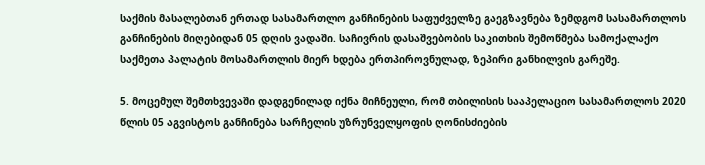საქმის მასალებთან ერთად სასამართლო განჩინების საფუძველზე გაეგზავნება ზემდგომ სასამართლოს განჩინების მიღებიდან 05 დღის ვადაში. საჩივრის დასაშვებობის საკითხის შემოწმება სამოქალაქო საქმეთა პალატის მოსამართლის მიერ ხდება ერთპიროვნულად, ზეპირი განხილვის გარეშე.

5. მოცემულ შემთხვევაში დადგენილად იქნა მიჩნეული, რომ თბილისის სააპელაციო სასამართლოს 2020 წლის 05 აგვისტოს განჩინება სარჩელის უზრუნველყოფის ღონისძიების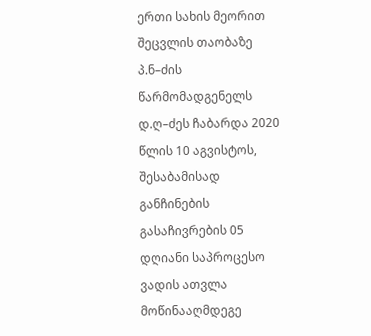ერთი სახის მეორით შეცვლის თაობაზე პ.ნ–ძის წარმომადგენელს დ.ღ–ძეს ჩაბარდა 2020 წლის 10 აგვისტოს, შესაბამისად განჩინების გასაჩივრების 05 დღიანი საპროცესო ვადის ათვლა მოწინააღმდეგე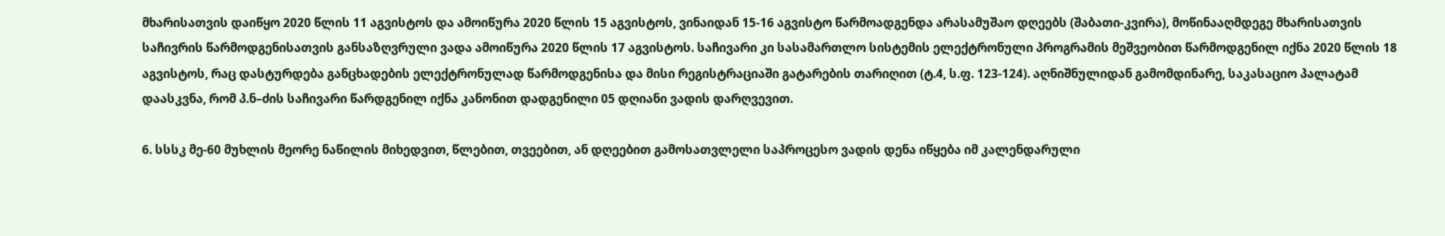მხარისათვის დაიწყო 2020 წლის 11 აგვისტოს და ამოიწურა 2020 წლის 15 აგვისტოს, ვინაიდან 15-16 აგვისტო წარმოადგენდა არასამუშაო დღეებს (შაბათი-კვირა), მოწინააღმდეგე მხარისათვის საჩივრის წარმოდგენისათვის განსაზღვრული ვადა ამოიწურა 2020 წლის 17 აგვისტოს. საჩივარი კი სასამართლო სისტემის ელექტრონული პროგრამის მეშვეობით წარმოდგენილ იქნა 2020 წლის 18 აგვისტოს, რაც დასტურდება განცხადების ელექტრონულად წარმოდგენისა და მისი რეგისტრაციაში გატარების თარიღით (ტ.4, ს.ფ. 123-124). აღნიშნულიდან გამომდინარე, საკასაციო პალატამ დაასკვნა, რომ პ.ნ–ძის საჩივარი წარდგენილ იქნა კანონით დადგენილი 05 დღიანი ვადის დარღვევით.

6. სსსკ მე-60 მუხლის მეორე ნაწილის მიხედვით, წლებით, თვეებით, ან დღეებით გამოსათვლელი საპროცესო ვადის დენა იწყება იმ კალენდარული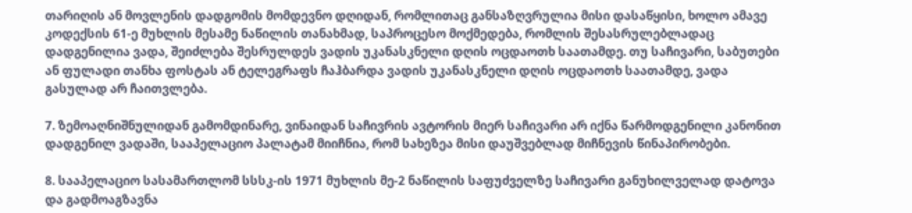თარიღის ან მოვლენის დადგომის მომდევნო დღიდან, რომლითაც განსაზღვრულია მისი დასაწყისი, ხოლო ამავე კოდექსის 61-ე მუხლის მესამე ნაწილის თანახმად, საპროცესო მოქმედება, რომლის შესასრულებლადაც დადგენილია ვადა, შეიძლება შესრულდეს ვადის უკანასკნელი დღის ოცდაოთხ საათამდე. თუ საჩივარი, საბუთები ან ფულადი თანხა ფოსტას ან ტელეგრაფს ჩაჰბარდა ვადის უკანასკნელი დღის ოცდაოთხ საათამდე, ვადა გასულად არ ჩაითვლება.

7. ზემოაღნიშნულიდან გამომდინარე, ვინაიდან საჩივრის ავტორის მიერ საჩივარი არ იქნა წარმოდგენილი კანონით დადგენილ ვადაში, სააპელაციო პალატამ მიიჩნია, რომ სახეზეა მისი დაუშვებლად მიჩნევის წინაპირობები.

8. სააპელაციო სასამართლომ სსსკ-ის 1971 მუხლის მე-2 ნაწილის საფუძველზე საჩივარი განუხილველად დატოვა და გადმოაგზავნა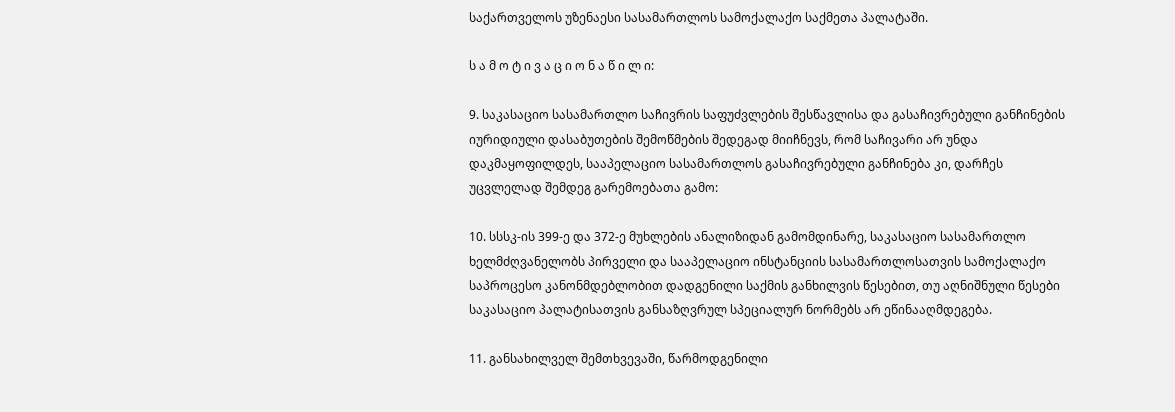საქართველოს უზენაესი სასამართლოს სამოქალაქო საქმეთა პალატაში.

ს ა მ ო ტ ი ვ ა ც ი ო ნ ა წ ი ლ ი:

9. საკასაციო სასამართლო საჩივრის საფუძვლების შესწავლისა და გასაჩივრებული განჩინების იურიდიული დასაბუთების შემოწმების შედეგად მიიჩნევს, რომ საჩივარი არ უნდა დაკმაყოფილდეს, სააპელაციო სასამართლოს გასაჩივრებული განჩინება კი, დარჩეს უცვლელად შემდეგ გარემოებათა გამო:

10. სსსკ-ის 399-ე და 372-ე მუხლების ანალიზიდან გამომდინარე, საკასაციო სასამართლო ხელმძღვანელობს პირველი და სააპელაციო ინსტანციის სასამართლოსათვის სამოქალაქო საპროცესო კანონმდებლობით დადგენილი საქმის განხილვის წესებით, თუ აღნიშნული წესები საკასაციო პალატისათვის განსაზღვრულ სპეციალურ ნორმებს არ ეწინააღმდეგება.

11. განსახილველ შემთხვევაში, წარმოდგენილი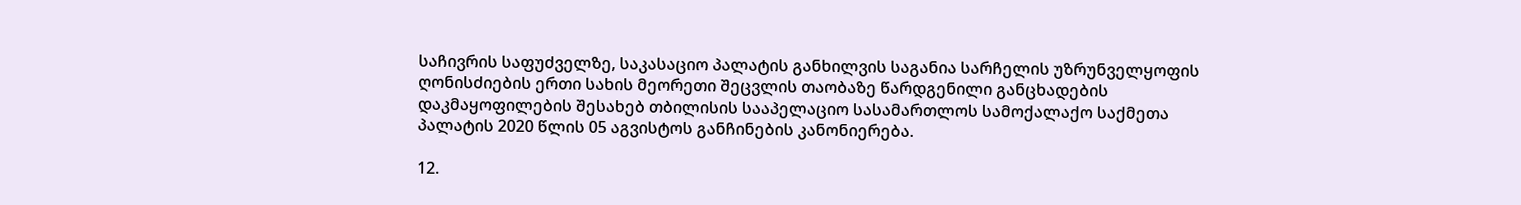საჩივრის საფუძველზე, საკასაციო პალატის განხილვის საგანია სარჩელის უზრუნველყოფის ღონისძიების ერთი სახის მეორეთი შეცვლის თაობაზე წარდგენილი განცხადების დაკმაყოფილების შესახებ თბილისის სააპელაციო სასამართლოს სამოქალაქო საქმეთა პალატის 2020 წლის 05 აგვისტოს განჩინების კანონიერება.

12.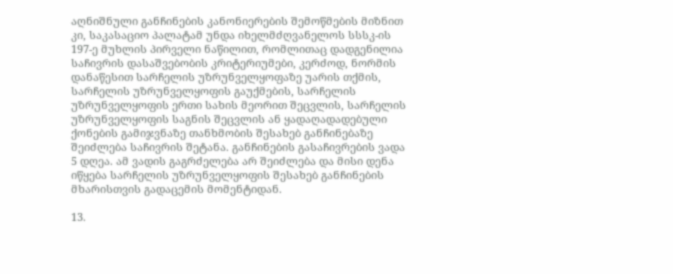აღნიშნული განჩინების კანონიერების შემოწმების მიზნით კი, საკასაციო პალატამ უნდა იხელმძღვანელოს სსსკ-ის 197-ე მუხლის პირველი ნაწილით, რომლითაც დადგენილია საჩივრის დასაშვებობის კრიტერიუმები, კერძოდ, ნორმის დანაწესით სარჩელის უზრუნველყოფაზე უარის თქმის, სარჩელის უზრუნველყოფის გაუქმების, სარჩელის უზრუნველყოფის ერთი სახის მეორით შეცვლის, სარჩელის უზრუნველყოფის საგნის შეცვლის ან ყადაღადადებული ქონების გამიჯვნაზე თანხმობის შესახებ განჩინებაზე შეიძლება საჩივრის შეტანა. განჩინების გასაჩივრების ვადა 5 დღეა. ამ ვადის გაგრძელება არ შეიძლება და მისი დენა იწყება სარჩელის უზრუნველყოფის შესახებ განჩინების მხარისთვის გადაცემის მომენტიდან.

13.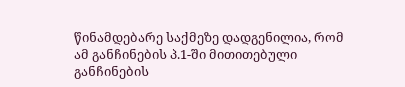წინამდებარე საქმეზე დადგენილია, რომ ამ განჩინების პ.1-ში მითითებული განჩინების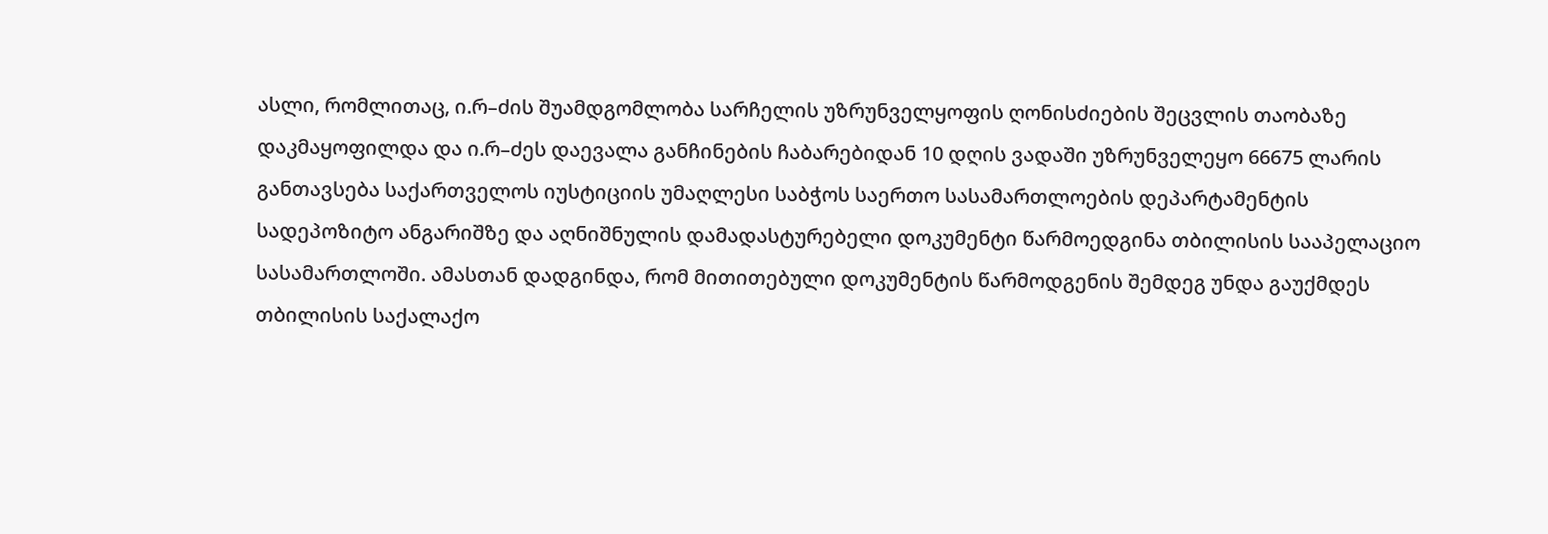ასლი, რომლითაც, ი.რ–ძის შუამდგომლობა სარჩელის უზრუნველყოფის ღონისძიების შეცვლის თაობაზე დაკმაყოფილდა და ი.რ–ძეს დაევალა განჩინების ჩაბარებიდან 10 დღის ვადაში უზრუნველეყო 66675 ლარის განთავსება საქართველოს იუსტიციის უმაღლესი საბჭოს საერთო სასამართლოების დეპარტამენტის სადეპოზიტო ანგარიშზე და აღნიშნულის დამადასტურებელი დოკუმენტი წარმოედგინა თბილისის სააპელაციო სასამართლოში. ამასთან დადგინდა, რომ მითითებული დოკუმენტის წარმოდგენის შემდეგ უნდა გაუქმდეს თბილისის საქალაქო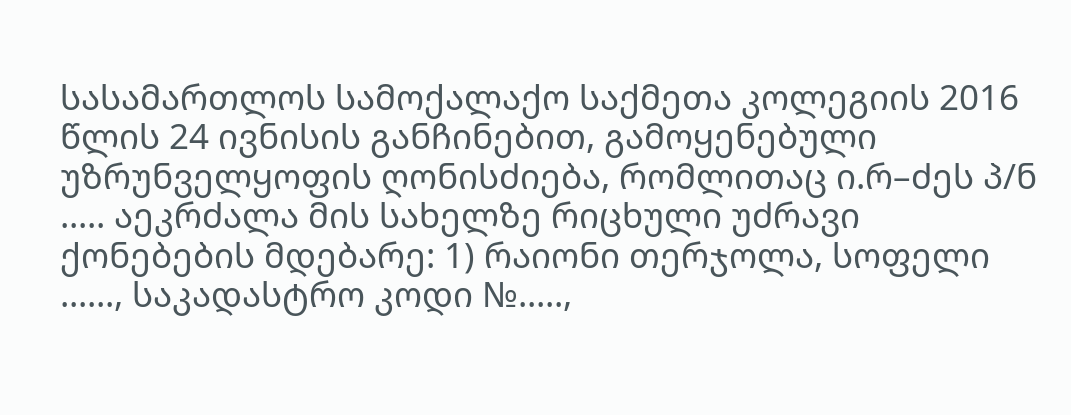სასამართლოს სამოქალაქო საქმეთა კოლეგიის 2016 წლის 24 ივნისის განჩინებით, გამოყენებული უზრუნველყოფის ღონისძიება, რომლითაც ი.რ–ძეს პ/ნ ..... აეკრძალა მის სახელზე რიცხული უძრავი ქონებების მდებარე: 1) რაიონი თერჯოლა, სოფელი ......, საკადასტრო კოდი №.....,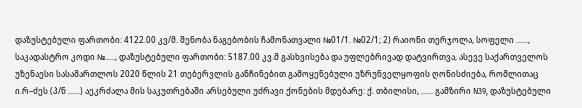დაზუსტებული ფართობი: 4122.00 კვ/მ. შენობა ნაგებობის ჩამონათვალი №01/1. №02/1; 2) რაიონი თერჯოლა, სოფელი ......, საკადასტრო კოდი №....., დაზუსტებული ფართობი: 5187.00 კვ.მ გასხვისება და უფლებრივად დატვირთვა, ასევე საქართველოს უზენაესი სასამართლოს 2020 წლის 21 თებერვლის განჩინებით გამოყენებული უზრუნველყოფის ღონისძიება, რომლითაც ი.რ–ძეს (პ/ნ ......) აეკრძალა მის საკუთრებაში არსებული უძრავი ქონების მდებარე: ქ. თბილისი, ...... გამზირი N39, დაზუსტებული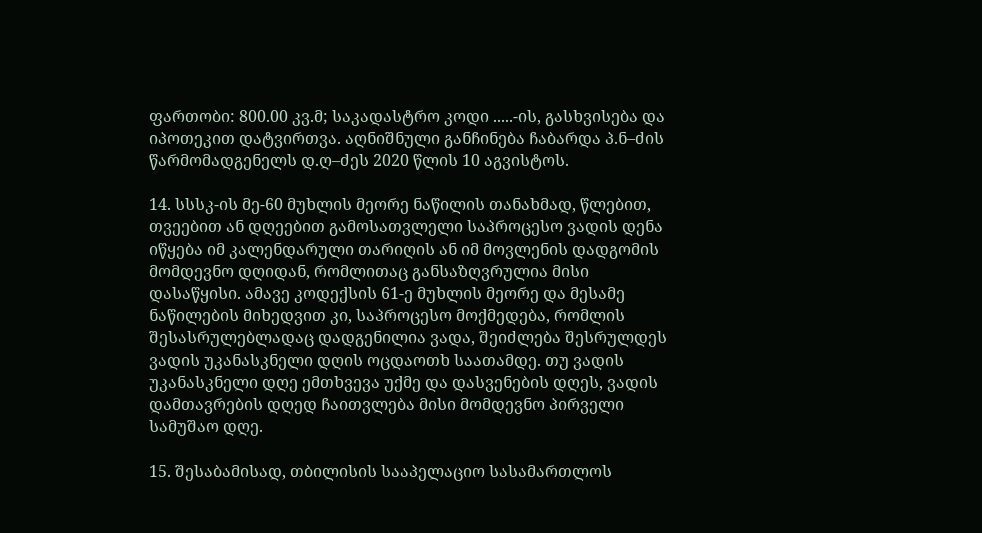ფართობი: 800.00 კვ.მ; საკადასტრო კოდი .....-ის, გასხვისება და იპოთეკით დატვირთვა. აღნიშნული განჩინება ჩაბარდა პ.ნ–ძის წარმომადგენელს დ.ღ–ძეს 2020 წლის 10 აგვისტოს.

14. სსსკ-ის მე-60 მუხლის მეორე ნაწილის თანახმად, წლებით, თვეებით ან დღეებით გამოსათვლელი საპროცესო ვადის დენა იწყება იმ კალენდარული თარიღის ან იმ მოვლენის დადგომის მომდევნო დღიდან, რომლითაც განსაზღვრულია მისი დასაწყისი. ამავე კოდექსის 61-ე მუხლის მეორე და მესამე ნაწილების მიხედვით კი, საპროცესო მოქმედება, რომლის შესასრულებლადაც დადგენილია ვადა, შეიძლება შესრულდეს ვადის უკანასკნელი დღის ოცდაოთხ საათამდე. თუ ვადის უკანასკნელი დღე ემთხვევა უქმე და დასვენების დღეს, ვადის დამთავრების დღედ ჩაითვლება მისი მომდევნო პირველი სამუშაო დღე.

15. შესაბამისად, თბილისის სააპელაციო სასამართლოს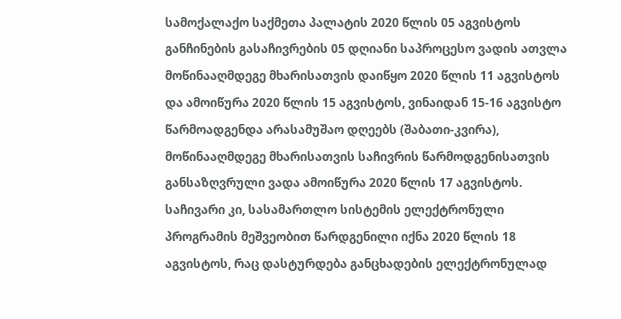სამოქალაქო საქმეთა პალატის 2020 წლის 05 აგვისტოს განჩინების გასაჩივრების 05 დღიანი საპროცესო ვადის ათვლა მოწინააღმდეგე მხარისათვის დაიწყო 2020 წლის 11 აგვისტოს და ამოიწურა 2020 წლის 15 აგვისტოს, ვინაიდან 15-16 აგვისტო წარმოადგენდა არასამუშაო დღეებს (შაბათი-კვირა), მოწინააღმდეგე მხარისათვის საჩივრის წარმოდგენისათვის განსაზღვრული ვადა ამოიწურა 2020 წლის 17 აგვისტოს. საჩივარი კი, სასამართლო სისტემის ელექტრონული პროგრამის მეშვეობით წარდგენილი იქნა 2020 წლის 18 აგვისტოს, რაც დასტურდება განცხადების ელექტრონულად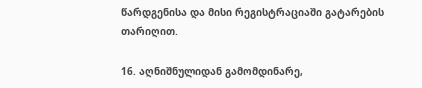წარდგენისა და მისი რეგისტრაციაში გატარების თარიღით.

16. აღნიშნულიდან გამომდინარე,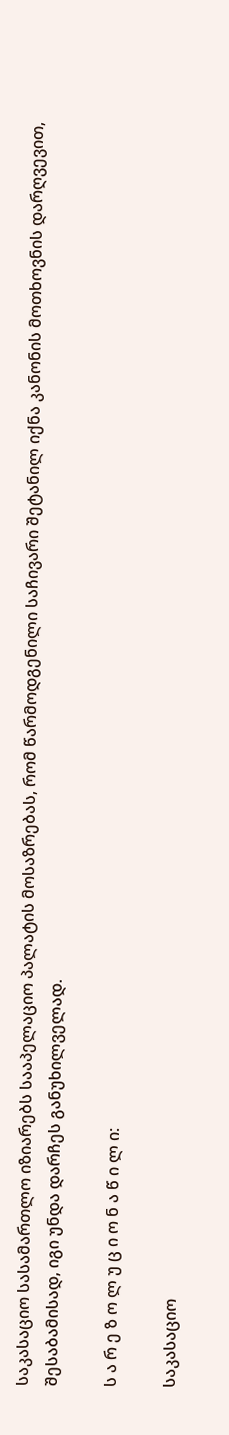საკასაციო სასამართლო იზიარებს სააპელაციო პალატის მოსაზრებას, რომ წარმოდგენილი საჩივარი შეტანილ იქნა კანონის მოთხოვნის დარღვევით, შესაბამისად, იგი უნდა დარჩეს განუხილველად.

ს ა რ ე ზ ო ლ უ ც ი ო ნ ა წ ი ლ ი:

საკასაციო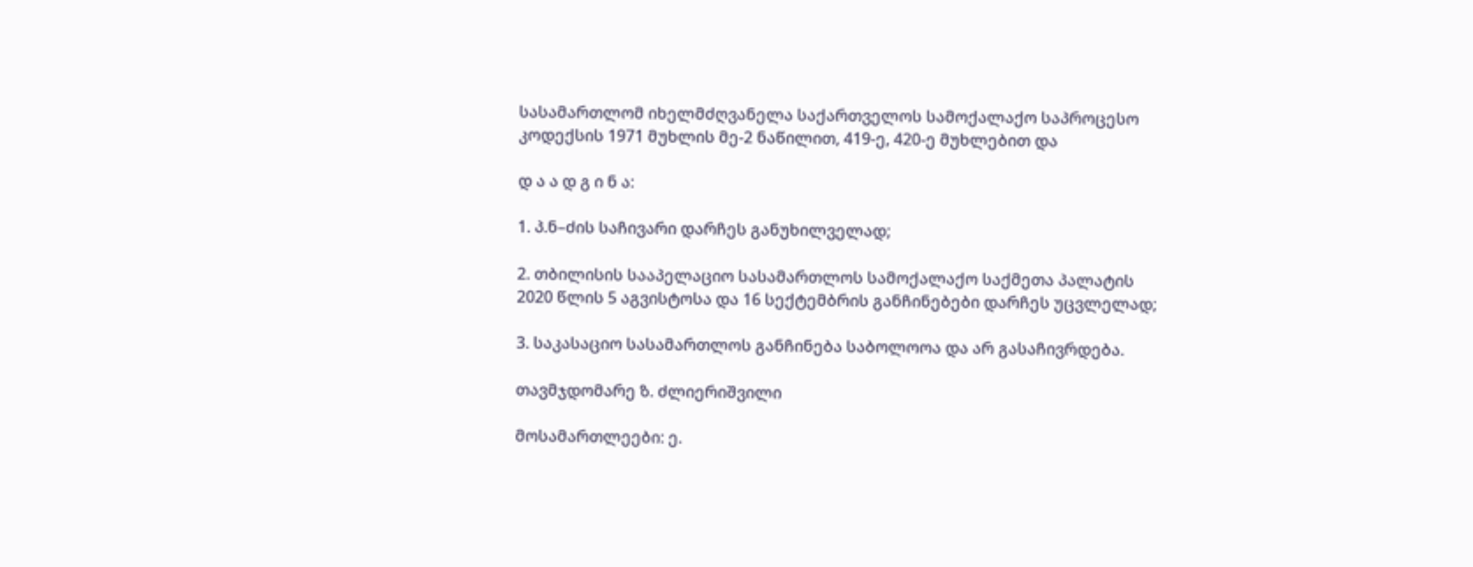სასამართლომ იხელმძღვანელა საქართველოს სამოქალაქო საპროცესო კოდექსის 1971 მუხლის მე-2 ნაწილით, 419-ე, 420-ე მუხლებით და

დ ა ა დ გ ი ნ ა:

1. პ.ნ–ძის საჩივარი დარჩეს განუხილველად;

2. თბილისის სააპელაციო სასამართლოს სამოქალაქო საქმეთა პალატის 2020 წლის 5 აგვისტოსა და 16 სექტემბრის განჩინებები დარჩეს უცვლელად;

3. საკასაციო სასამართლოს განჩინება საბოლოოა და არ გასაჩივრდება.

თავმჯდომარე ზ. ძლიერიშვილი

მოსამართლეები: ე.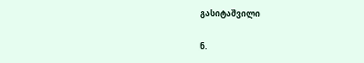გასიტაშვილი

ნ.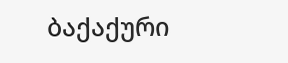ბაქაქური